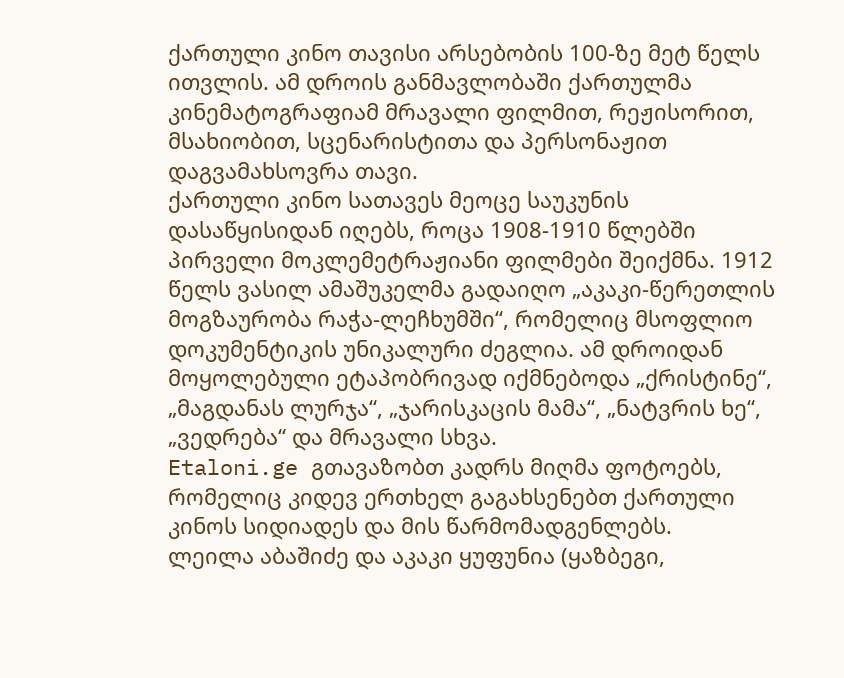ქართული კინო თავისი არსებობის 100-ზე მეტ წელს ითვლის. ამ დროის განმავლობაში ქართულმა კინემატოგრაფიამ მრავალი ფილმით, რეჟისორით, მსახიობით, სცენარისტითა და პერსონაჟით დაგვამახსოვრა თავი.
ქართული კინო სათავეს მეოცე საუკუნის დასაწყისიდან იღებს, როცა 1908-1910 წლებში პირველი მოკლემეტრაჟიანი ფილმები შეიქმნა. 1912 წელს ვასილ ამაშუკელმა გადაიღო „აკაკი-წერეთლის მოგზაურობა რაჭა-ლეჩხუმში“, რომელიც მსოფლიო დოკუმენტიკის უნიკალური ძეგლია. ამ დროიდან მოყოლებული ეტაპობრივად იქმნებოდა „ქრისტინე“, „მაგდანას ლურჯა“, „ჯარისკაცის მამა“, „ნატვრის ხე“, „ვედრება“ და მრავალი სხვა.
Etaloni.ge გთავაზობთ კადრს მიღმა ფოტოებს, რომელიც კიდევ ერთხელ გაგახსენებთ ქართული კინოს სიდიადეს და მის წარმომადგენლებს.
ლეილა აბაშიძე და აკაკი ყუფუნია (ყაზბეგი,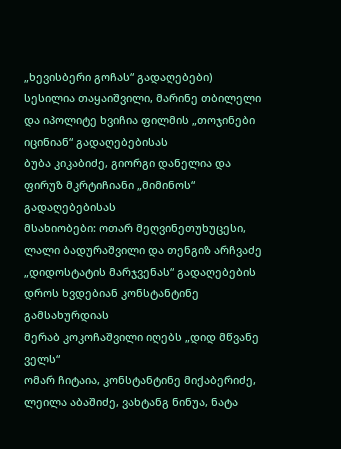„ხევისბერი გოჩას“ გადაღებები)
სესილია თაყაიშვილი, მარინე თბილელი და იპოლიტე ხვიჩია ფილმის „თოჯინები იცინიან“ გადაღებებისას
ბუბა კიკაბიძე, გიორგი დანელია და ფირუზ მკრტიჩიანი „მიმინოს“ გადაღებებისას
მსახიობები: ოთარ მეღვინეთუხუცესი, ლალი ბადურაშვილი და თენგიზ არჩვაძე „დიდოსტატის მარჯვენას“ გადაღებების დროს ხვდებიან კონსტანტინე გამსახურდიას
მერაბ კოკოჩაშვილი იღებს „დიდ მწვანე ველს“
ომარ ჩიტაია, კონსტანტინე მიქაბერიძე, ლეილა აბაშიძე, ვახტანგ ნინუა, ნატა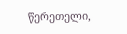წერეთელი,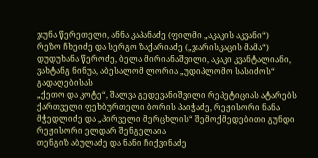ჯუნა წერეთელი, ანნა კაპანაძე (ფილმი „აკაკის აკვანი“)
რეზო ჩხეიძე და სერგო ზაქარიაძე („ჯარისკაცის მამა“)
დუდუხანა წეროძე, ბელა მირიანაშვილი, აკაკი კვანტალიანი, ვახტანგ ნინუა, აბესალომ ლორია „უდიპლომო სასიძოს“ გადაღებისას
„ქეთო და კოტე“, შალვა გედევანიშვილი რეპეტიციას ატარებს
ქართველი ფეხბურთელი ბორის პაიჭაძე, რეჟისორი ნანა მჭედლიძე და „პირველი მერცხლის“ შემოქმედებითი გუნდი
რეჟისორი ელდარ შენგელაია
თენგიზ აბულაძე და ნანი ჩიქვინაძე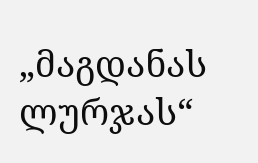„მაგდანას ლურჯას“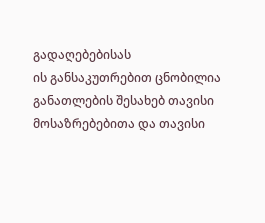გადაღებებისას
ის განსაკუთრებით ცნობილია განათლების შესახებ თავისი მოსაზრებებითა და თავისი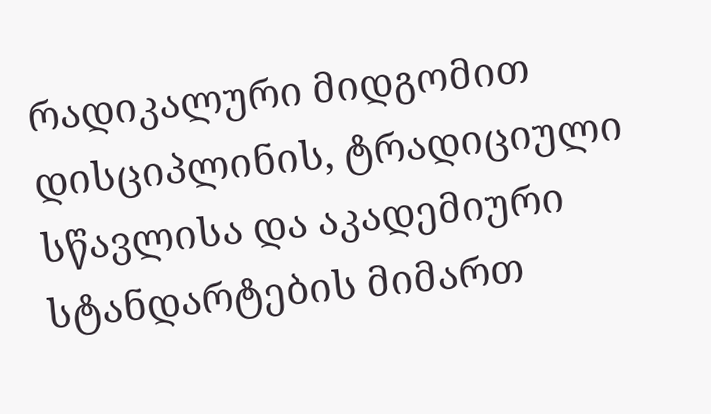რადიკალური მიდგომით დისციპლინის, ტრადიციული სწავლისა და აკადემიური სტანდარტების მიმართ